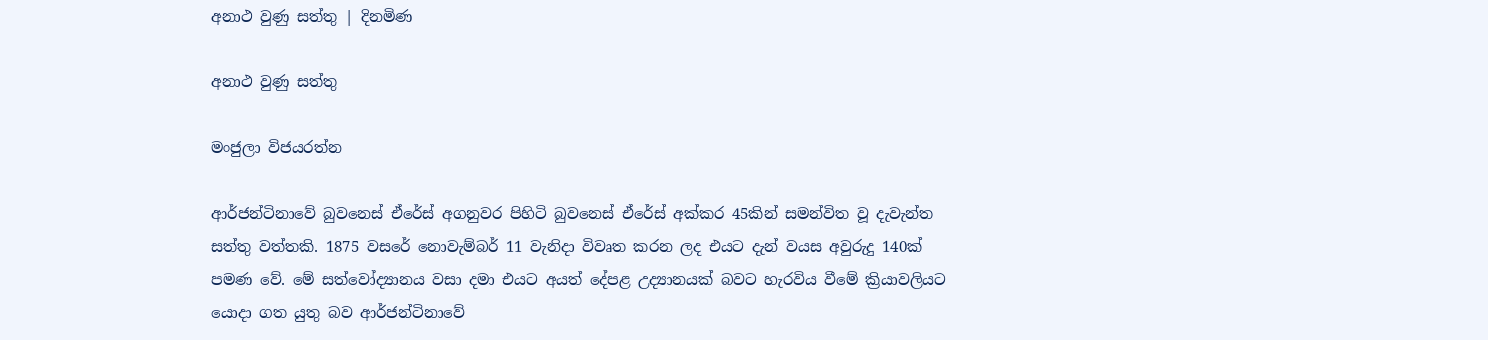අනාථ වුණු සත්තු | දිනමිණ

අනාථ වුණු සත්තු

මංජුලා විජයරත්න

ආර්ජන්ටිනාවේ බුවනෙස් ඒරේස් අගනුවර පිහිටි බුවනෙස් ඒරේස් අක්කර 45කින් සමන්විත වූ දැවැන්ත සත්තු වත්තකි. 1875 වසරේ නොවැම්බර් 11 වැනිදා විවෘත කරන ලද එයට දැන් වයස අවුරුදු 140ක් පමණ වේ. මේ සත්වෝද්‍යානය වසා දමා එයට අයත් දේපළ උද්‍යානයක් බවට හැරවිය වීමේ ක්‍රියාවලියට යොදා ගත යුතු බව ආර්ජන්ටිනාවේ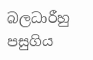බලධාරීහු පසුගිය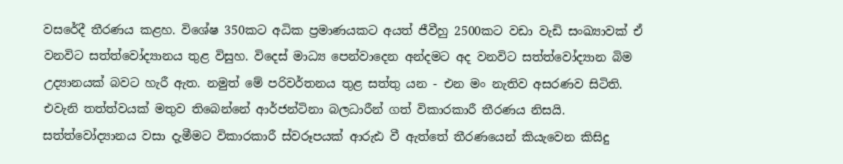වසරේදී තීරණය කළහ. විශේෂ 350කට අධික ප්‍රමාණයකට අයත් ජීවීහු 2500කට වඩා වැඩි සංඛ්‍යාවක් ඒ වනවිට සත්ත්වෝද්‍යානය තුළ විසුහ. විදෙස් මාධ්‍ය පෙන්වාදෙන අන්දමට අද වනවිට සත්ත්වෝද්‍යාන බිම උද්‍යානයක් බවට හැරී ඇත. නමුත් මේ පරිවර්තනය තුළ සත්තු යන - එන මං නැතිව අසරණව සිටිති. එවැනි තත්ත්වයක් මතුව තිබෙන්නේ ආර්ජන්ටිනා බලධාරීන් ගත් විකාරකාරී තීරණය නිසයි. සත්ත්වෝද්‍යානය වසා දැමීමට විකාරකාරී ස්වරූපයක් ආරුඪ වී ඇත්තේ තීරණයෙන් කියැවෙන කිසිදු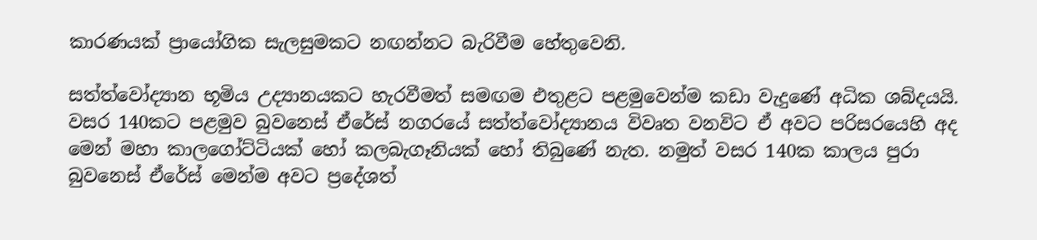කාරණයක් ප්‍රායෝගික සැලසුමකට නඟන්නට බැරිවීම හේතුවෙනි.

සත්ත්වෝද්‍යාන භූමිය උද්‍යානයකට හැරවීමත් සමඟම එතුළට පළමුවෙන්ම කඩා වැදුණේ අධික ශබ්දයයි. වසර 140කට පළමුව බුවනෙස් ඒරේස් නගරයේ සත්ත්වෝද්‍යානය විවෘත වනවිට ඒ අවට පරිසරයෙහි අද මෙන් මහා කාලගෝට්ටියක් හෝ කලබැගෑනියක් හෝ තිබුණේ නැත. නමුත් වසර 140ක කාලය පුරා බුවනෙස් ඒරේස් මෙන්ම අවට ප්‍රදේශත්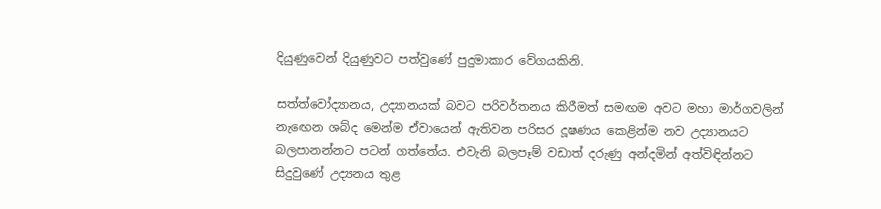දියුණුවෙන් දියුණුවට පත්වුණේ පුදුමාකාර වේගයකිනි.

සත්ත්වෝද්‍යානය, උද්‍යානයක් බවට පරිවර්තනය කිරීමත් සමඟම අවට මහා මාර්ගවලින් නැඟෙන ශබ්ද මෙන්ම ඒවායෙන් ඇතිවන පරිසර දූෂණය කෙළින්ම නව උද්‍යානයට බලපානන්නට පටන් ගත්තේය. එවැනි බලපෑම් වඩාත් දරුණු අන්දමින් අත්විඳින්නට සිදුවුණේ උද්‍යනය තුළ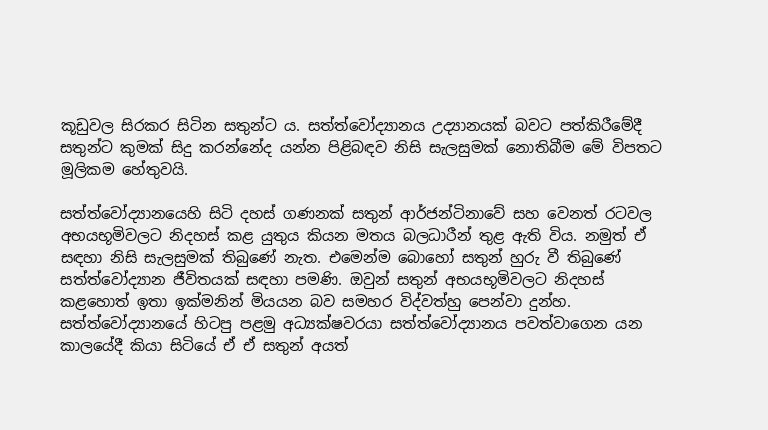කූඩුවල සිරකර සිටින සතුන්ට ය. සත්ත්වෝද්‍යානය උද්‍යානයක් බවට පත්කිරීමේදී සතුන්ට කුමක් සිදු කරන්නේද යන්න පිළිබඳව නිසි සැලසුමක් නොතිබීම මේ විපතට මූලිකම හේතුවයි.

සත්ත්වෝද්‍යානයෙහි සිටි දහස් ගණනක් සතුන් ආර්ජන්ටිනාවේ සහ වෙනත් රටවල අභයභූමිවලට නිදහස් කළ යුතුය කියන මතය බලධාරීන් තුළ ඇති විය. නමුත් ඒ සඳහා නිසි සැලසුමක් තිබුණේ නැත. එමෙන්ම බොහෝ සතුන් හුරු වී තිබුණේ සත්ත්වෝද්‍යාන ජීවිතයක් සඳහා පමණි. ඔවුන් සතුන් අභයභූමිවලට නිදහස් කළහොත් ඉතා ඉක්මනින් මියයන බව සමහර විද්වත්හු පෙන්වා දුන්හ. සත්ත්වෝද්‍යානයේ හිටපු පළමු අධ්‍යක්ෂවරයා සත්ත්වෝද්‍යානය පවත්වාගෙන යන කාලයේදී කියා සිටියේ ඒ ඒ සතුන් අයත්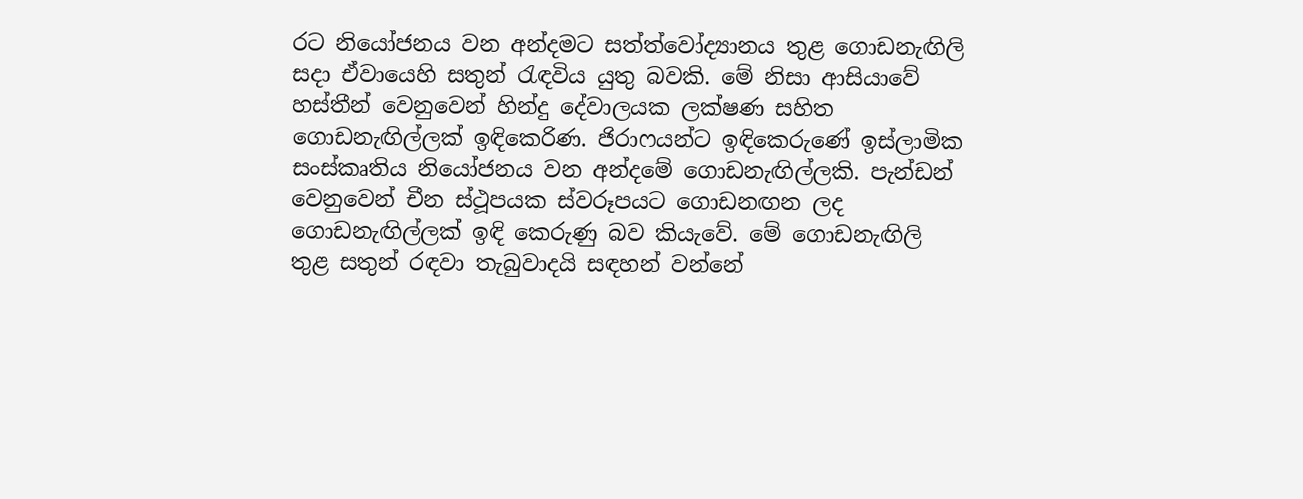රට නියෝජනය වන අන්දමට සත්ත්වෝද්‍යානය තුළ ගොඩනැඟිලි සදා ඒවායෙහි සතුන් රැඳවිය යුතු බවකි. මේ නිසා ආසියාවේ හස්තීන් වෙනුවෙන් හින්දු දේවාලයක ලක්ෂණ සහිත ගොඩනැඟිල්ලක් ඉඳිකෙරිණ. ජිරාෆයන්ට ඉඳිකෙරුණේ ඉස්ලාමික සංස්කෘතිය නියෝජනය වන අන්දමේ ගොඩනැඟිල්ලකි. පැන්ඩන් වෙනුවෙන් චීන ස්ථූපයක ස්වරූපයට ගොඩනඟන ලද ගොඩනැඟිල්ලක් ඉඳි කෙරුණු බව කියැවේ. මේ ගොඩනැඟිලි තුළ සතුන් රඳවා තැබුවාදයි සඳහන් වන්නේ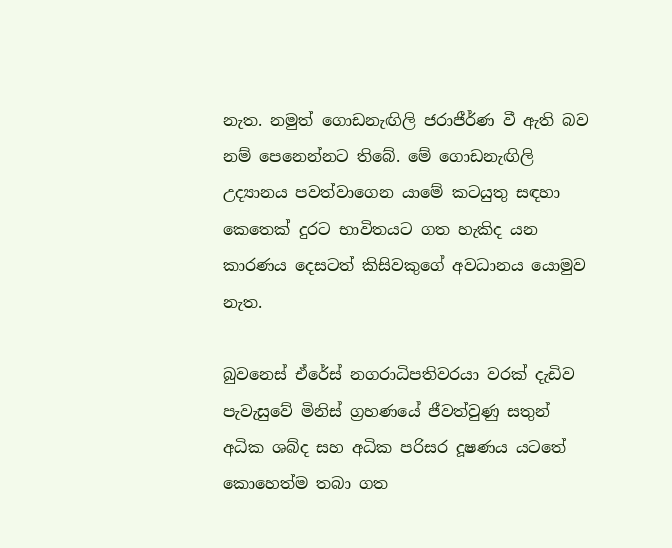නැත. නමුත් ගොඩනැඟිලි ජරාජීර්ණ වී ඇති බව නම් පෙනෙන්නට තිබේ. මේ ගොඩනැඟිලි උද්‍යානය පවත්වාගෙන යාමේ කටයුතු සඳහා කෙතෙක් දුරට භාවිතයට ගත හැකිද යන කාරණය දෙසටත් කිසිවකුගේ අවධානය යොමුව නැත.

බුවනෙස් ඒරේස් නගරාධිපතිවරයා වරක් දැඩිව පැවැසුවේ මිනිස් ග්‍රහණයේ ජීවත්වුණු සතුන් අධික ශබ්ද සහ අධික පරිසර දූෂණය යටතේ කොහෙත්ම තබා ගත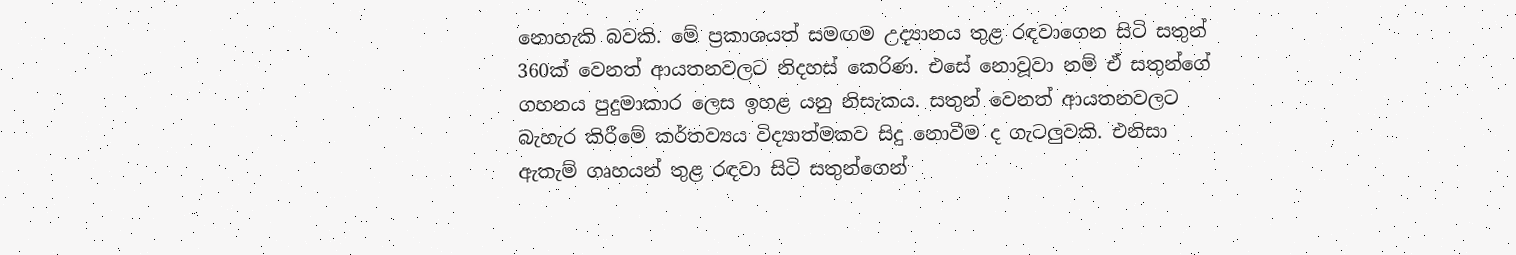නොහැකි බවකි. මේ ප්‍රකාශයත් සමඟම උද්‍යානය තුළ රඳවාගෙන සිටි සතුන් 360ක් වෙනත් ආයතනවලට නිදහස් කෙරිණ. එසේ නොවූවා නම් ඒ සතුන්ගේ ගහනය පුදුමාකාර ලෙස ඉහළ යනු නිසැකය. සතුන් වෙනත් ආයතනවලට බැහැර කිරීමේ කර්තව්‍යය විද්‍යාත්මකව සිදු නොවීම ද ගැටලුවකි. එනිසා ඇතැම් ගෘහයන් තුළ රඳවා සිටි සතුන්ගෙන්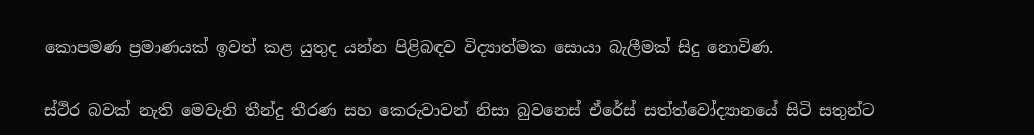කොපමණ ප්‍රමාණයක් ඉවත් කළ යුතුද යන්න පිළිබඳව විද්‍යාත්මක සොයා බැලීමක් සිදු නොවිණ.

ස්ථිර බවක් නැති මෙවැනි තීන්දු තීරණ සහ කෙරුවාවන් නිසා බුවනෙස් ඒරේස් සත්ත්වෝද්‍යානයේ සිටි සතුන්ට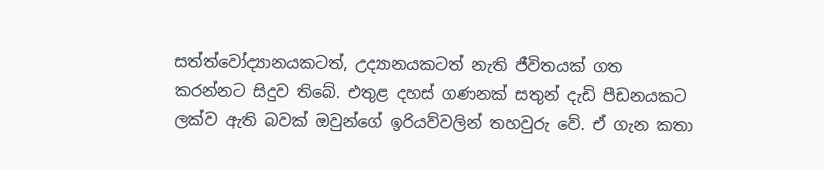සත්ත්වෝද්‍යානයකටත්, උද්‍යානයකටත් නැති ජීවිතයක් ගත කරන්නට සිදුව තිබේ. එතුළ දහස් ගණනක් සතුන් දැඩි පීඩනයකට ලක්ව ඇති බවක් ඔවුන්ගේ ඉරියව්වලින් තහවුරු වේ. ඒ ගැන කතා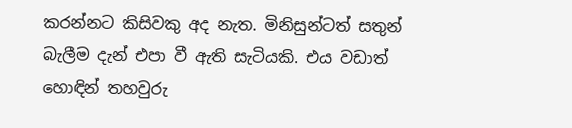කරන්නට කිසිවකු අද නැත. මිනිසුන්ටත් සතුන් බැලීම දැන් එපා වී ඇති සැටියකි. එය වඩාත් හොඳින් තහවුරු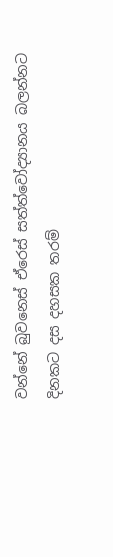වන්නේ බුවනෙස් ඒරෙස් සත්ත්වෝද්‍යානය බලන්නට දිනකට දස දහසක තරම්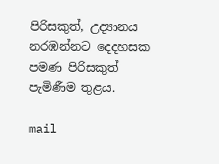පිරිසකුත්, උද්‍යානය නරඹන්නට දෙදහසක පමණ පිරිසකුත් පැමිණීම තුළය.

mail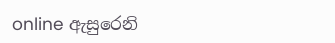online ඇසුරෙනි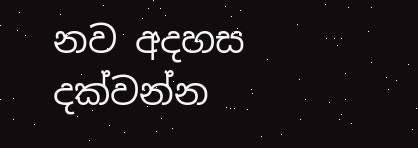නව අදහස දක්වන්න